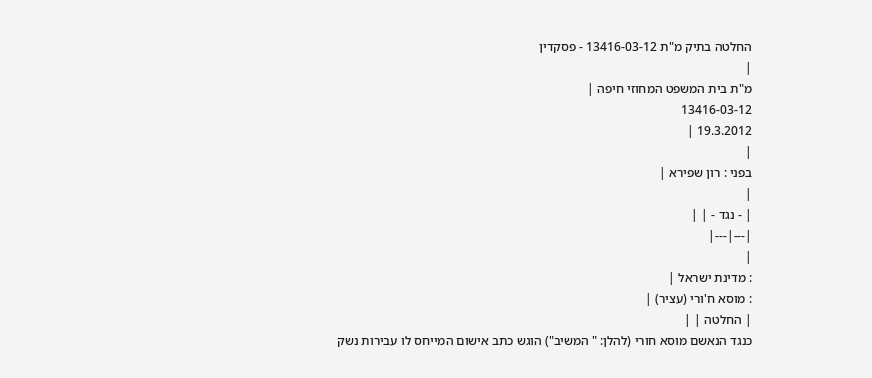החלטה בתיק מ"ת 13416-03-12 - פסקדין
|
מ"ת בית המשפט המחוזי חיפה |
13416-03-12
19.3.2012 |
|
בפני : רון שפירא |
|
| - נגד - | |
|---|---|
|
: מדינת ישראל |
: מוסא ח'ורי (עציר) |
| החלטה | |
כנגד הנאשם מוסא חורי (להלן: " המשיב") הוגש כתב אישום המייחס לו עבירות נשק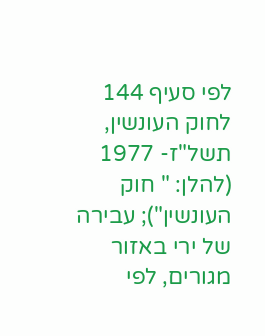לפי סעיף 144 לחוק העונשין, תשל"ז- 1977 (להלן: " חוק העונשין"); עבירה של ירי באזור מגורים, לפי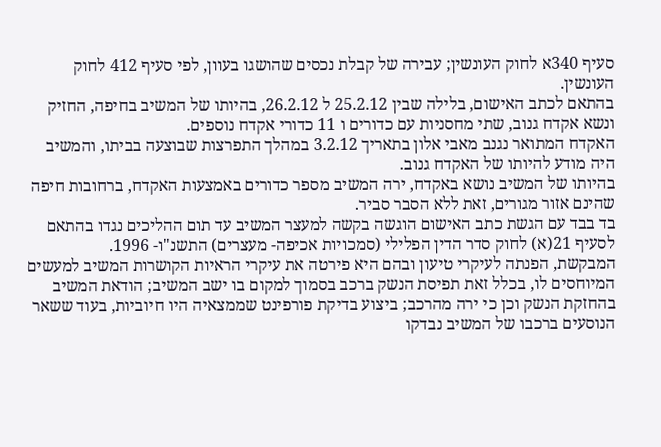סעיף 340א לחוק העונשין; עבירה של קבלת נכסים שהושגו בעוון, לפי סעיף 412 לחוק העונשין.
בהתאם לכתב האישום, בלילה שבין 25.2.12 ל 26.2.12, בהיותו של המשיב בחיפה, החזיק ונשא אקדח גנוב, שתי מחסניות עם כדורים ו 11 כדורי אקדח נוספים.
האקדח המתואר נגנב מאבי אלון בתאריך 3.2.12 במהלך התפרצות שבוצעה בביתו, והמשיב היה מודע להיותו של האקדח גנוב.
בהיותו של המשיב נושא באקדח, ירה המשיב מספר כדורים באמצעות האקדח, ברחובות חיפה שהינם אזור מגורים, זאת ללא הסבר סביר.
בד בבד עם הגשת כתב האישום הוגשה בקשה למעצר המשיב עד תום ההליכים נגדו בהתאם לסעיף 21(א) לחוק סדר הדין הפלילי (סמכויות אכיפה- מעצרים) התשנ"ו- 1996.
המבקשת, הפנתה לעיקרי טיעון ובהם היא פירטה את עיקרי הראיות הקושרות המשיב למעשים המיוחסים לו, בכלל זאת תפיסת הנשק ברכב בסמוך למקום בו ישב המשיב; הודאת המשיב בהחזקת הנשק וכן כי ירה מהרכב; ביצוע בדיקת פורפינט שממצאיה היו חיוביות, בעוד ששאר הנוסעים ברכבו של המשיב נבדקו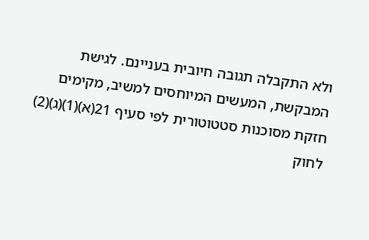ולא התקבלה תגובה חיובית בעניינם. לגישת המבקשת, המעשים המיוחסים למשיב, מקימים חזקת מסוכנות סטטוטורית לפי סעיף 21(א)(1)(ג)(2) לחוק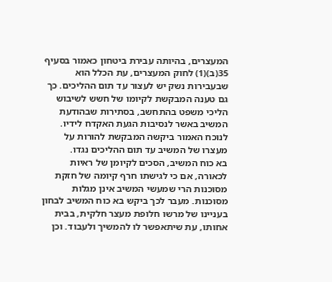המעצרים, בהיותה עבירת ביטחון כאמור בסעיף 35(ב)(1) לחוק המעצרים, עת הכלל הוא שבעבירות נשק יש לעצור עד תום ההליכים. כך גם טענה המבקשת לקיומו של חשש לשיבוש הליכי משפט בהתחשב, בסתירות שבהודעת המשיב באשר לנסיבות הגעת האקדח לידיו. לנוכח האמור ביקשה המבקשת להורות על מעצרו של המשיב עד תום ההליכים נגדו.
בא כוח המשיב, הסכים לקיומן של ראיות לכאורה, אם כי לגישתו חרף קיומה של חזקת מסוכנות הרי שמעשי המשיב אינן מגלות מסוכנות. מעבר לכך ביקש בא כוח המשיב לבחון בעניינו של מרשו חלופת מעצר חלקית, בבית אחותו, עת שיתאפשר לו להמשיך ולעבוד. וכן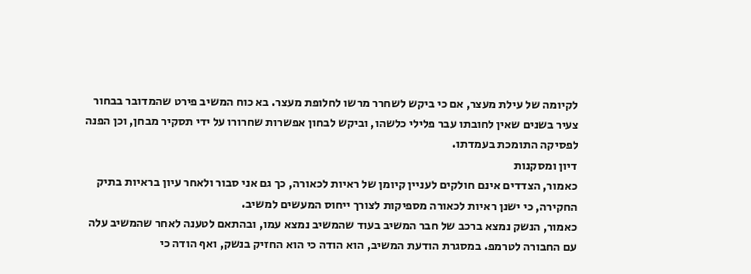לקיומה של עילת מעצר, אם כי ביקש לשחרר מרשו לחלופת מעצר. בא כוח המשיב פירט שהמדובר בבחור צעיר בשנים שאין לחובתו עבר פלילי כלשהו, וביקש לבחון אפשרות שחרורו על ידי תסקיר מבחן, וכן הפנה לפסיקה התומכת בעמדתו.
דיון ומסקנות
כאמור, הצדדים אינם חולקים לעניין קיומן של ראיות לכאורה, כך גם אני סבור ולאחר עיון בראיות בתיק החקירה, כי ישנן ראיות לכאורה מספיקות לצורך ייחוס המעשים למשיב.
כאמור, הנשק נמצא ברכב של חבר המשיב בעוד שהמשיב נמצא עמו, ובהתאם לטענה לאחר שהמשיב עלה עם החבורה לטרמפ. במסגרת הודעת המשיב, הוא הודה כי הוא החזיק בנשק, ואף הודה כי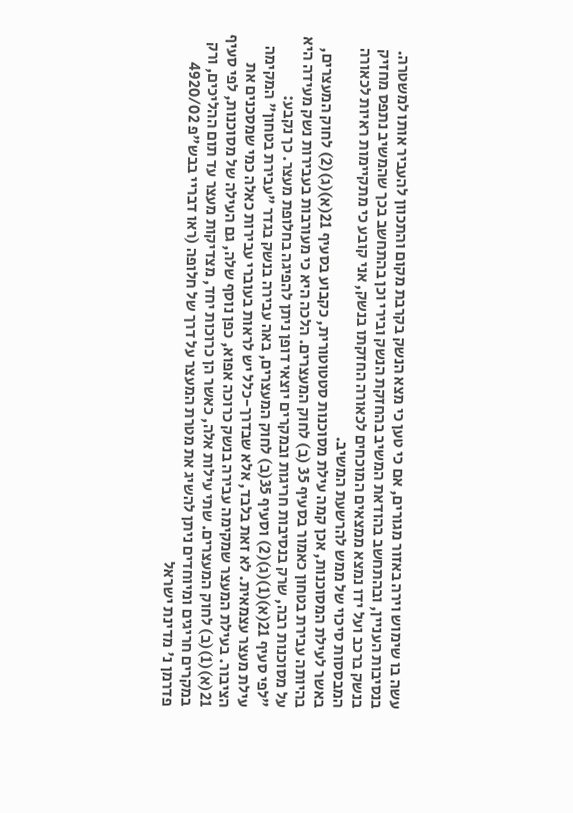עשה בו שימוש וירה באזור מגורים, אם כי טען כי מצא הנשק בקרבת מקום והתכוון להעביר אותו למשטרה.
בנסיבות העניין, ובהתחשב בהודאת המשיב בהחזקת הנשק ובירי וכן בהתחשב בכך שהמשיב נתפס מחזיק בנשק ברכב ועל ידו נמצא ממצאים המוכחים לכאורה החזקתו בנשק, אני קובע כי מתקיימות ראיות לכאורה המבססות סיכוי של ממש להרשעת המשיב.
באשר לעילת המסוכנות, אכן קמה עילת מסוכנות סטטוטורית, כקבוע בסעיף 21(א)(ג)(2) לחוק המעצרים, בהיותה עבירת בטחון כאמור בסעיף 35 (ב) לחוק המעצרים. הלכה היא כי מעורבות בעבירות נשק מעידה היא על מסוכנות רבה, שרק בנסיבות חריגות ובמקרים יוצאי דופן ניתן להפיגה בחלופת מעצר. כך נקבע:
"לפי סעיף 21(א)(1)(ג)(2) וסעיף 35(ב) לחוק המעצרים, באה עבירה בנשק בגדר "עבירת בטחון" המקימה עילת מעצר עצמאית. לא זאת בלבד, אלא שבדרך-כלל יש לראות בעוברי עבירות כאלה כמי שמסכנים את הציבור. בעילת המעצר שמקימה עבירה בנשק כרוכה אפוא, כפן נוסף שלה, גם העילה של מסוכנות, לפי סעיף 21(א)(1)(ב) לחוק המעצרים. שתי עילות אלה, כאשר הן כרוכות יחד, מצדיקות מעצר עד תום ההליכים, ורק במקרים חריגים ומיוחדים ניתן להשיג את מטרת המעצר על דרך של חלופה (ראו דבריי בבש"פ 4920/02 פדרמן נ' מדינת ישראל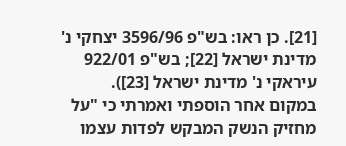[21]. כן ראו: בש"פ 3596/96 יצחקי נ' מדינת ישראל [22]; בש"פ 922/01 עיראקי נ' מדינת ישראל [23]). במקום אחר הוספתי ואמרתי כי "על מחזיק הנשק המבקש לפדות עצמו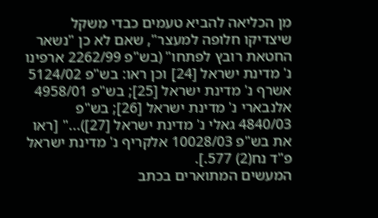מן הכליאה להביא טעמים כבדי משקל שיצדיקו חלופה למעצר", שאם לא כן "נשאר החטאת רובץ לפתחו" (בש"פ 2262/99 ארפינו נ' מדינת ישראל [24] וכן ראו: בש"פ 5124/02 אשרף נ' מדינת ישראל [25]; בש"פ 4958/01 אלנבארי נ' מדינת ישראל [26]; בש"פ 4840/03 גאלי נ' מדינת ישראל [27])..." [ראו את בש"פ 10028/03 אלקריף נ' מדינת ישראל פ"ד נח(2) 577.].
המעשים המתוארים בכתב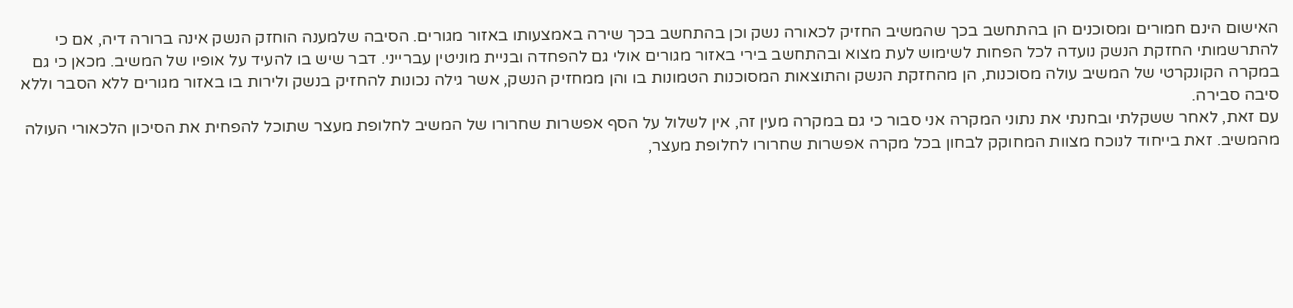האישום הינם חמורים ומסוכנים הן בהתחשב בכך שהמשיב החזיק לכאורה נשק וכן בהתחשב בכך שירה באמצעותו באזור מגורים. הסיבה שלמענה הוחזק הנשק אינה ברורה דיה, אם כי להתרשמותי החזקת הנשק נועדה לכל הפחות לשימוש לעת מצוא ובהתחשב בירי באזור מגורים אולי גם להפחדה ובניית מוניטין עברייני. דבר שיש בו להעיד על אופיו של המשיב. מכאן כי גם במקרה הקונקרטי של המשיב עולה מסוכנות, הן מהחזקת הנשק והתוצאות המסוכנות הטמונות בו והן ממחזיק הנשק, אשר גילה נכונות להחזיק בנשק ולירות בו באזור מגורים ללא הסבר וללא סיבה סבירה.
עם זאת, לאחר ששקלתי ובחנתי את נתוני המקרה אני סבור כי גם במקרה מעין זה, אין לשלול על הסף אפשרות שחרורו של המשיב לחלופת מעצר שתוכל להפחית את הסיכון הלכאורי העולה מהמשיב. זאת בייחוד לנוכח מצוות המחוקק לבחון בכל מקרה אפשרות שחרורו לחלופת מעצר,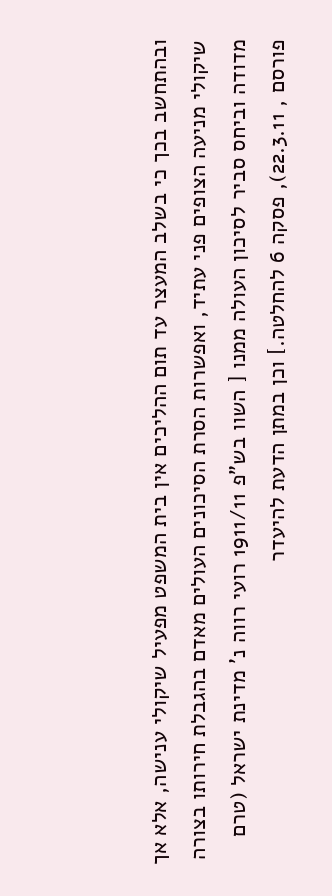ובהתחשב בכך כי בשלב המעצר עד תום ההליכים אין בית המשפט מפעיל שיקולי ענישה, אלא אך שיקולי מניעה הצופים פני עתיד, ואפשרות הסרת הסיכונים העולים מאדם בהגבלת חירותו בצורה מדודה וביחס סביר לסיכון העולה ממנו [ השוו בש"פ 1911/11 רועי רווה נ' מדינת ישראל (טרם פורסם , 22.3.11), פסקה 6 להחלטה.] וכן במתן הדעת להיעדר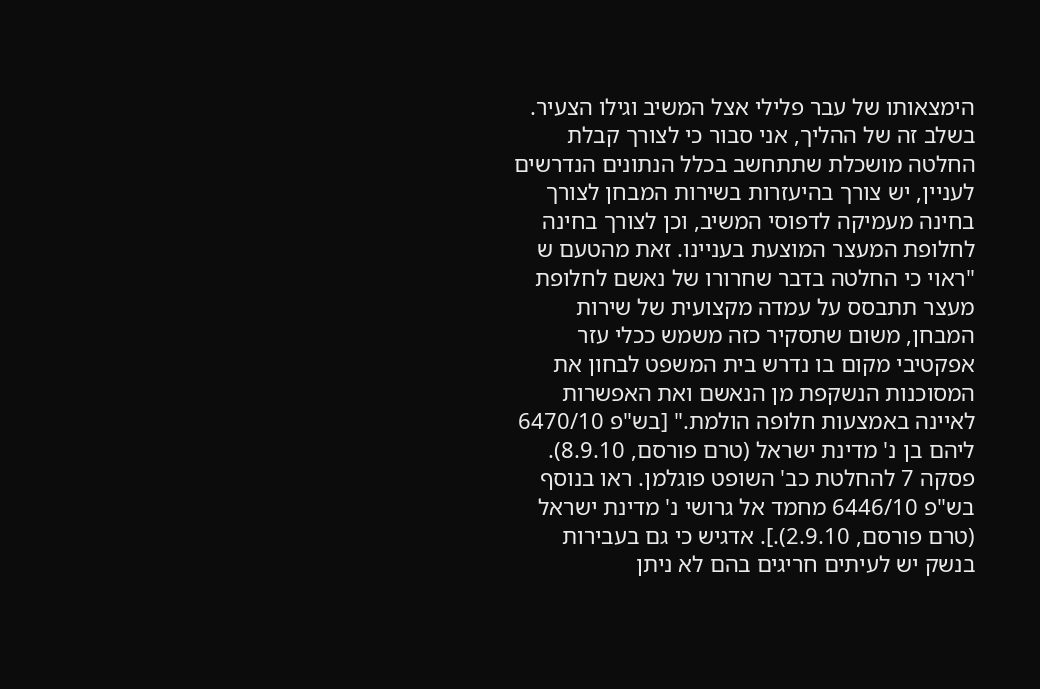הימצאותו של עבר פלילי אצל המשיב וגילו הצעיר.
בשלב זה של ההליך, אני סבור כי לצורך קבלת החלטה מושכלת שתתחשב בכלל הנתונים הנדרשים לעניין, יש צורך בהיעזרות בשירות המבחן לצורך בחינה מעמיקה לדפוסי המשיב, וכן לצורך בחינה לחלופת המעצר המוצעת בעניינו. זאת מהטעם ש "ראוי כי החלטה בדבר שחרורו של נאשם לחלופת מעצר תתבסס על עמדה מקצועית של שירות המבחן, משום שתסקיר כזה משמש ככלי עזר אפקטיבי מקום בו נדרש בית המשפט לבחון את המסוכנות הנשקפת מן הנאשם ואת האפשרות לאיינה באמצעות חלופה הולמת." [בש"פ 6470/10 ליהם בן נ' מדינת ישראל (טרם פורסם, 8.9.10). פסקה 7 להחלטת כב' השופט פוגלמן. ראו בנוסף בש"פ 6446/10 מחמד אל גרושי נ' מדינת ישראל (טרם פורסם, 2.9.10).]. אדגיש כי גם בעבירות בנשק יש לעיתים חריגים בהם לא ניתן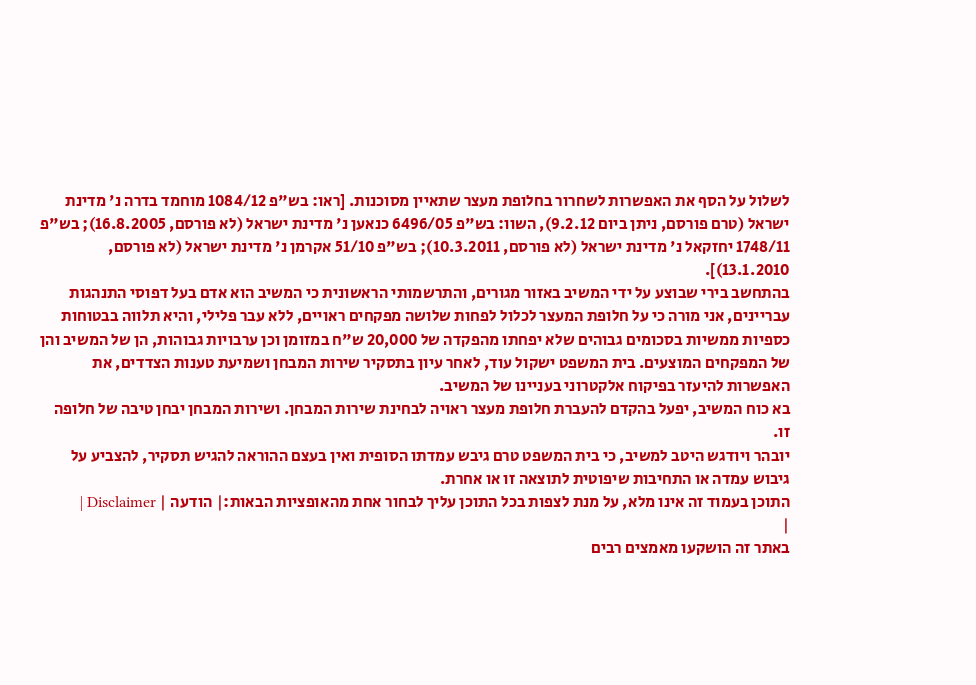לשלול על הסף את האפשרות לשחרור בחלופת מעצר שתאיין מסוכנות. [ראו: בש"פ 1084/12 מוחמד בדרה נ' מדינת ישראל (טרם פורסם, ניתן ביום 9.2.12), השוו: בש"פ 6496/05 כנאען נ' מדינת ישראל (לא פורסם, 16.8.2005); בש"פ 1748/11 יחזקאל נ' מדינת ישראל (לא פורסם, 10.3.2011); בש"פ 51/10 אקרמן נ' מדינת ישראל (לא פורסם, 13.1.2010)].
בהתחשב בירי שבוצע על ידי המשיב באזור מגורים, והתרשמותי הראשונית כי המשיב הוא אדם בעל דפוסי התנהגות עבריינים, אני מורה כי על חלופת המעצר לכלול לפחות שלושה מפקחים ראויים, ללא עבר פלילי, והיא תלווה בבטוחות כספיות ממשיות בסכומים גבוהים שלא יפחתו מהפקדה של 20,000 ש"ח במזומן וכן ערבויות גבוהות, הן של המשיב והן של המפקחים המוצעים. בית המשפט ישקול עוד, לאחר עיון בתסקיר שירות המבחן ושמיעת טענות הצדדים, את האפשרות להיעזר בפיקוח אלקטרוני בעניינו של המשיב.
בא כוח המשיב, יפעל בהקדם להעברת חלופת מעצר ראויה לבחינת שירות המבחן. ושירות המבחן יבחן טיבה של חלופה זו.
יובהר ויודגש היטב למשיב, כי בית המשפט טרם גיבש עמדתו הסופית ואין בעצם ההוראה להגיש תסקיר, להצביע על גיבוש עמדה או התחיבות שיפוטית לתוצאה זו או אחרת.
התוכן בעמוד זה אינו מלא, על מנת לצפות בכל התוכן עליך לבחור אחת מהאופציות הבאות:| הודעה | Disclaimer |
|
באתר זה הושקעו מאמצים רבים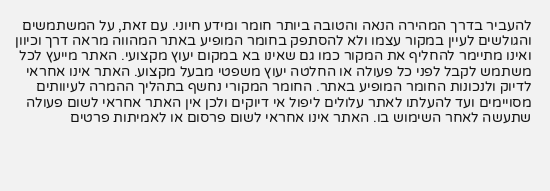להעביר בדרך המהירה הנאה והטובה ביותר חומר ומידע חיוני. עם זאת, על המשתמשים והגולשים לעיין במקור עצמו ולא להסתפק בחומר המופיע באתר המהווה מראה דרך וכיוון ואינו מתיימר להחליף את המקור כמו גם שאינו בא במקום יעוץ מקצועי. האתר מייעץ לכל משתמש לקבל לפני כל פעולה או החלטה יעוץ משפטי מבעל מקצוע. האתר אינו אחראי לדיוק ולנכונות החומר המופיע באתר. החומר המקורי נחשף בתהליך ההמרה לעיוותים מסויימים ועד להעלתו לאתר עלולים ליפול אי דיוקים ולכן אין האתר אחראי לשום פעולה שתעשה לאחר השימוש בו. האתר אינו אחראי לשום פרסום או לאמיתות פרטים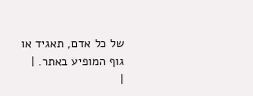של כל אדם, תאגיד או גוף המופיע באתר. |
|